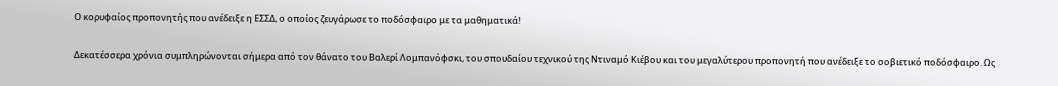Ο κορυφαίος προπονητής που ανέδειξε η ΕΣΣΔ, ο οποίος ζευγάρωσε το ποδόσφαιρο με τα μαθηματικά!

Δεκατέσσερα χρόνια συμπληρώνονται σήμερα από τον θάνατο του Βαλερί Λομπανόφσκι, του σπουδαίου τεχνικού της Ντιναμό Κιέβου και του μεγαλύτερου προπονητή που ανέδειξε το σοβιετικό ποδόσφαιρο. Ως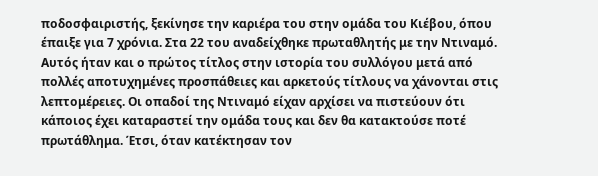ποδοσφαιριστής, ξεκίνησε την καριέρα του στην ομάδα του Κιέβου, όπου έπαιξε για 7 χρόνια. Στα 22 του αναδείχθηκε πρωταθλητής με την Ντιναμό. Αυτός ήταν και ο πρώτος τίτλος στην ιστορία του συλλόγου μετά από πολλές αποτυχημένες προσπάθειες και αρκετούς τίτλους να χάνονται στις λεπτομέρειες. Οι οπαδοί της Ντιναμό είχαν αρχίσει να πιστεύουν ότι κάποιος έχει καταραστεί την ομάδα τους και δεν θα κατακτούσε ποτέ πρωτάθλημα. Έτσι, όταν κατέκτησαν τον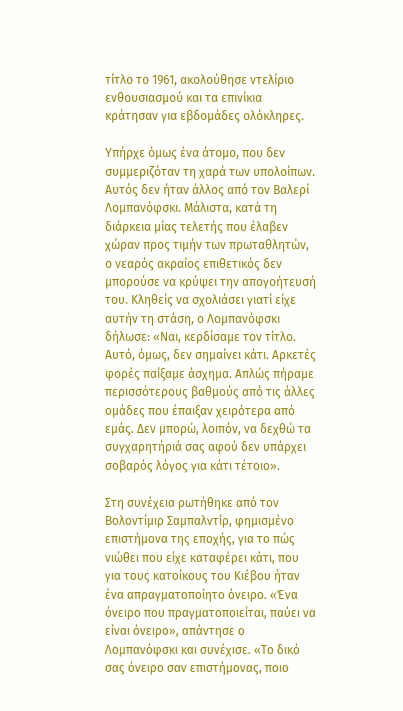τίτλο το 1961, ακολούθησε ντελίριο ενθουσιασμού και τα επινίκια κράτησαν για εβδομάδες ολόκληρες.

Υπήρχε όμως ένα άτομο, που δεν συμμεριζόταν τη χαρά των υπολοίπων. Αυτός δεν ήταν άλλος από τον Βαλερί Λομπανόφσκι. Μάλιστα, κατά τη διάρκεια μίας τελετής που έλαβεν χώραν προς τιμήν των πρωταθλητών, ο νεαρός ακραίος επιθετικός δεν μπορούσε να κρύψει την απογοήτευσή του. Κληθείς να σχολιάσει γιατί είχε αυτήν τη στάση, ο Λομπανόφσκι δήλωσε: «Ναι, κερδίσαμε τον τίτλο. Αυτό, όμως, δεν σημαίνει κάτι. Αρκετές φορές παίξαμε άσχημα. Απλώς πήραμε περισσότερους βαθμούς από τις άλλες ομάδες που έπαιξαν χειρότερα από εμάς. Δεν μπορώ, λοιπόν, να δεχθώ τα συγχαρητήριά σας αφού δεν υπάρχει σοβαρός λόγος για κάτι τέτοιο».

Στη συνέχεια ρωτήθηκε από τον Βολοντίμιρ Σαμπαλντίρ, φημισμένο επιστήμονα της εποχής, για το πώς νιώθει που είχε καταφέρει κάτι, που για τους κατοίκους του Κιέβου ήταν ένα απραγματοποίητο όνειρο. «Ένα όνειρο που πραγματοποιείται, παύει να είναι όνειρο», απάντησε ο Λομπανόφσκι και συνέχισε. «Το δικό σας όνειρο σαν επιστήμονας, ποιο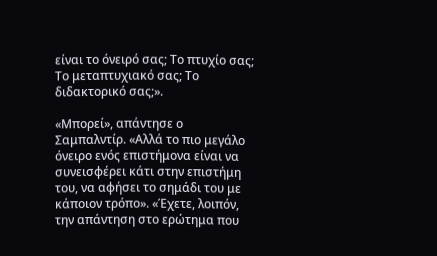είναι το όνειρό σας; Το πτυχίο σας; Το μεταπτυχιακό σας; Το διδακτορικό σας;».

«Μπορεί», απάντησε ο Σαμπαλντίρ. «Αλλά το πιο μεγάλο όνειρο ενός επιστήμονα είναι να συνεισφέρει κάτι στην επιστήμη του, να αφήσει το σημάδι του με κάποιον τρόπο». «Έχετε, λοιπόν, την απάντηση στο ερώτημα που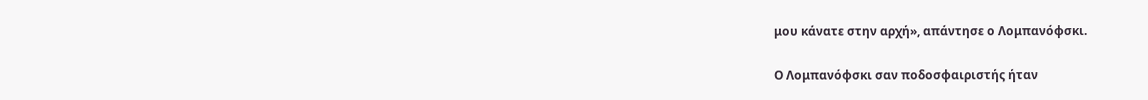μου κάνατε στην αρχή», απάντησε ο Λομπανόφσκι.

Ο Λομπανόφσκι σαν ποδοσφαιριστής ήταν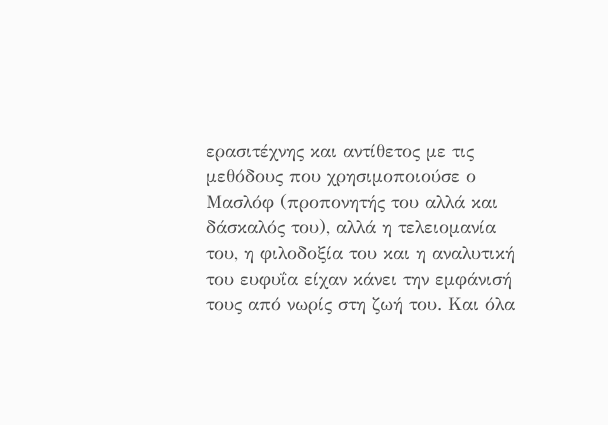ερασιτέχνης και αντίθετος με τις μεθόδους που χρησιμοποιούσε ο Μασλόφ (προπονητής του αλλά και δάσκαλός του), αλλά η τελειομανία του, η φιλοδοξία του και η αναλυτική του ευφυΐα είχαν κάνει την εμφάνισή τους από νωρίς στη ζωή του. Και όλα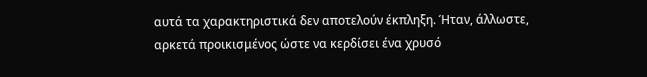αυτά τα χαρακτηριστικά δεν αποτελούν έκπληξη. Ήταν, άλλωστε, αρκετά προικισμένος ώστε να κερδίσει ένα χρυσό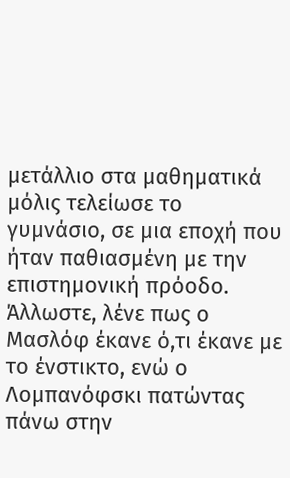μετάλλιο στα μαθηματικά μόλις τελείωσε το γυμνάσιο, σε μια εποχή που ήταν παθιασμένη με την επιστημονική πρόοδο. Άλλωστε, λένε πως ο Μασλόφ έκανε ό,τι έκανε με το ένστικτο, ενώ ο Λομπανόφσκι πατώντας πάνω στην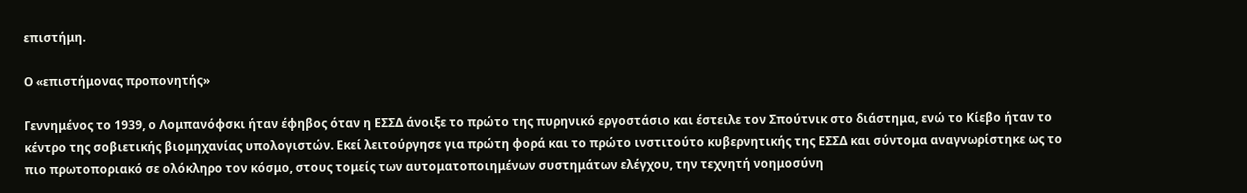επιστήμη.

Ο «επιστήμονας προπονητής»

Γεννημένος το 1939, ο Λομπανόφσκι ήταν έφηβος όταν η ΕΣΣΔ άνοιξε το πρώτο της πυρηνικό εργοστάσιο και έστειλε τον Σπούτνικ στο διάστημα, ενώ το Κίεβο ήταν το κέντρο της σοβιετικής βιομηχανίας υπολογιστών. Εκεί λειτούργησε για πρώτη φορά και το πρώτο ινστιτούτο κυβερνητικής της ΕΣΣΔ και σύντομα αναγνωρίστηκε ως το πιο πρωτοποριακό σε ολόκληρο τον κόσμο, στους τομείς των αυτοματοποιημένων συστημάτων ελέγχου, την τεχνητή νοημοσύνη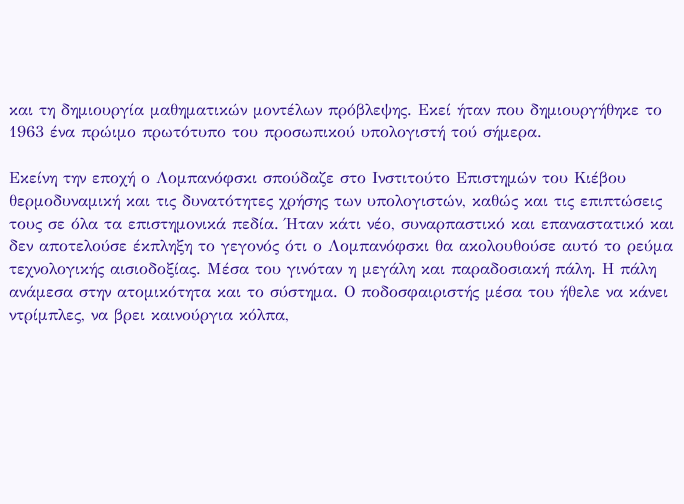και τη δημιουργία μαθηματικών μοντέλων πρόβλεψης. Εκεί ήταν που δημιουργήθηκε το 1963 ένα πρώιμο πρωτότυπο του προσωπικού υπολογιστή τού σήμερα.

Εκείνη την εποχή ο Λομπανόφσκι σπούδαζε στο Ινστιτούτο Επιστημών του Κιέβου θερμοδυναμική και τις δυνατότητες χρήσης των υπολογιστών, καθώς και τις επιπτώσεις τους σε όλα τα επιστημονικά πεδία. Ήταν κάτι νέο, συναρπαστικό και επαναστατικό και δεν αποτελούσε έκπληξη το γεγονός ότι ο Λομπανόφσκι θα ακολουθούσε αυτό το ρεύμα τεχνολογικής αισιοδοξίας. Μέσα του γινόταν η μεγάλη και παραδοσιακή πάλη. Η πάλη ανάμεσα στην ατομικότητα και το σύστημα. Ο ποδοσφαιριστής μέσα του ήθελε να κάνει ντρίμπλες, να βρει καινούργια κόλπα,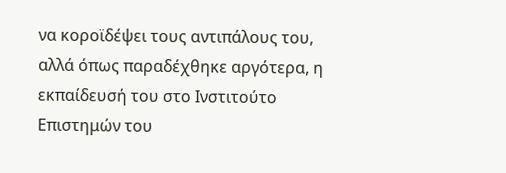να κοροϊδέψει τους αντιπάλους του, αλλά όπως παραδέχθηκε αργότερα, η εκπαίδευσή του στο Ινστιτούτο Επιστημών του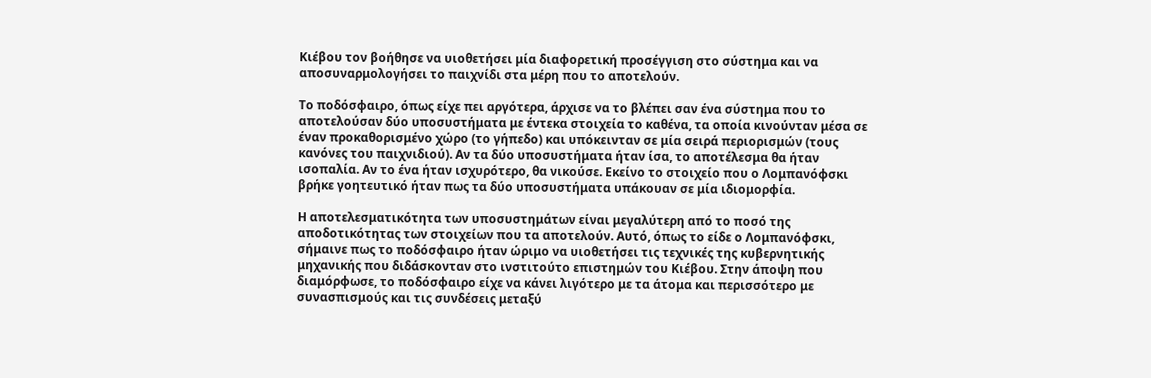Κιέβου τον βοήθησε να υιοθετήσει μία διαφορετική προσέγγιση στο σύστημα και να αποσυναρμολογήσει το παιχνίδι στα μέρη που το αποτελούν.

Το ποδόσφαιρο, όπως είχε πει αργότερα, άρχισε να το βλέπει σαν ένα σύστημα που το αποτελούσαν δύο υποσυστήματα με έντεκα στοιχεία το καθένα, τα οποία κινούνταν μέσα σε έναν προκαθορισμένο χώρο (το γήπεδο) και υπόκεινταν σε μία σειρά περιορισμών (τους κανόνες του παιχνιδιού). Αν τα δύο υποσυστήματα ήταν ίσα, το αποτέλεσμα θα ήταν ισοπαλία. Αν το ένα ήταν ισχυρότερο, θα νικούσε. Εκείνο το στοιχείο που ο Λομπανόφσκι βρήκε γοητευτικό ήταν πως τα δύο υποσυστήματα υπάκουαν σε μία ιδιομορφία.

Η αποτελεσματικότητα των υποσυστημάτων είναι μεγαλύτερη από το ποσό της αποδοτικότητας των στοιχείων που τα αποτελούν. Αυτό, όπως το είδε ο Λομπανόφσκι, σήμαινε πως το ποδόσφαιρο ήταν ώριμο να υιοθετήσει τις τεχνικές της κυβερνητικής μηχανικής που διδάσκονταν στο ινστιτούτο επιστημών του Κιέβου. Στην άποψη που διαμόρφωσε, το ποδόσφαιρο είχε να κάνει λιγότερο με τα άτομα και περισσότερο με συνασπισμούς και τις συνδέσεις μεταξύ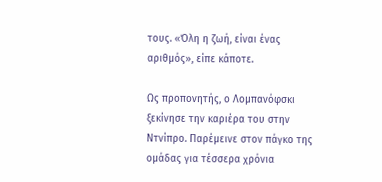τους. «Όλη η ζωή, είναι ένας αριθμός», είπε κάποτε.

Ως προπονητής, ο Λομπανόφσκι ξεκίνησε την καριέρα του στην Ντνίπρο. Παρέμεινε στον πάγκο της ομάδας για τέσσερα χρόνια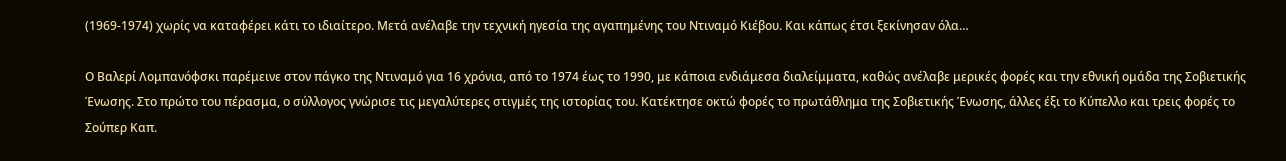(1969-1974) χωρίς να καταφέρει κάτι το ιδιαίτερο. Μετά ανέλαβε την τεχνική ηγεσία της αγαπημένης του Ντιναμό Κιέβου. Και κάπως έτσι ξεκίνησαν όλα…

Ο Βαλερί Λομπανόφσκι παρέμεινε στον πάγκο της Ντιναμό για 16 χρόνια, από το 1974 έως το 1990, με κάποια ενδιάμεσα διαλείμματα, καθώς ανέλαβε μερικές φορές και την εθνική ομάδα της Σοβιετικής Ένωσης. Στο πρώτο του πέρασμα, ο σύλλογος γνώρισε τις μεγαλύτερες στιγμές της ιστορίας του. Κατέκτησε οκτώ φορές το πρωτάθλημα της Σοβιετικής Ένωσης, άλλες έξι το Κύπελλο και τρεις φορές το Σούπερ Καπ.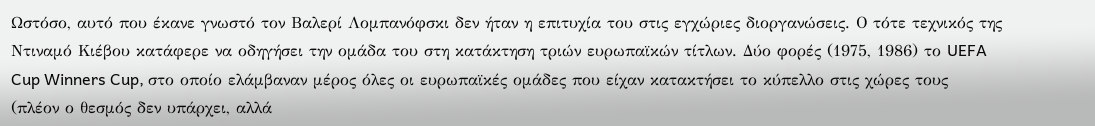Ωστόσο, αυτό που έκανε γνωστό τον Βαλερί Λομπανόφσκι δεν ήταν η επιτυχία του στις εγχώριες διοργανώσεις. Ο τότε τεχνικός της Ντιναμό Κιέβου κατάφερε να οδηγήσει την ομάδα του στη κατάκτηση τριών ευρωπαϊκών τίτλων. Δύο φορές (1975, 1986) το UEFA Cup Winners Cup, στο οποίο ελάμβαναν μέρος όλες οι ευρωπαϊκές ομάδες που είχαν κατακτήσει το κύπελλο στις χώρες τους (πλέον ο θεσμός δεν υπάρχει, αλλά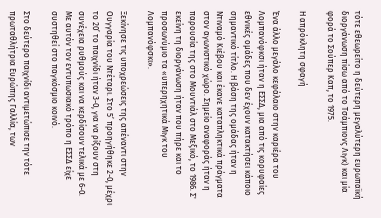τότε εθεωρείτο η δεύτερη μεγαλύτερη ευρωπαϊκή διοργάνωση πίσω από το Τσάμπιονς Λιγκ) και μία φορά το Σούπερ Καπ, το 1975.

Η απρόκλητη σφαγή

Ένα άλλο μεγάλο κεφάλαιο στην καριέρα του Λομπανόφκσι ήταν η ΕΣΣΔ, μια από τις κορυφαίες εθνικές ομάδες που δεν έχουν κατακτήσει κάποιο σημαντικό τίτλο. Η βάση της ομάδας ήταν η Ντιναμό Κιέβου και έκανε καταπληκτικά πράγματα στον αγωνιστικό χώρο. Σημείο αναφοράς ήταν η παρουσία της στο Μουντιάλ στο Μεξικό, το 1986. Σ' εκείνη τη διοργάνωση ήταν που πήρε και το προσωνύμιο τα «υπερηχητικά Μιγκ του Λομπανόφσκι».

Ξεκίνησε τις υποχρεώσεις της απέναντι στην Ουγγαρία του Ντέταρι. Στο 5’ προηγήθηκε 2-0, μέχρι το 20’ το παιχνίδι ήταν 3-0, για να ρίξουν στη συνέχεια ρυθμούς και να κερδίσουν τελικά με 6-0. Με αυτόν τον εντυπωσιακό τρόπο η ΕΣΣΔ είχε συστηθεί στο παγκόσμιο κοινό.

Στο δεύτερο παιχνίδι αντιμετώπισε την τότε πρωταθλήτρια Ευρώπης Γαλλία, των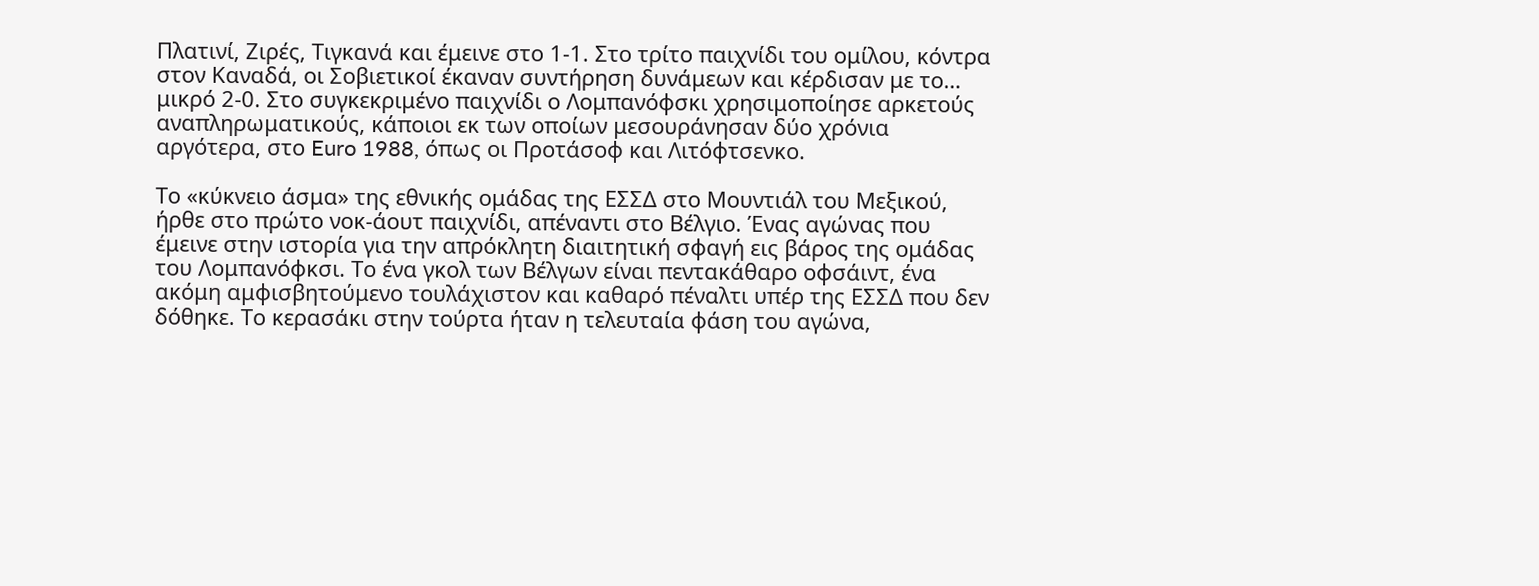Πλατινί, Ζιρές, Τιγκανά και έμεινε στο 1-1. Στο τρίτο παιχνίδι του ομίλου, κόντρα στον Καναδά, οι Σοβιετικοί έκαναν συντήρηση δυνάμεων και κέρδισαν με το… μικρό 2-0. Στο συγκεκριμένο παιχνίδι ο Λομπανόφσκι χρησιμοποίησε αρκετούς αναπληρωματικούς, κάποιοι εκ των οποίων μεσουράνησαν δύο χρόνια αργότερα, στο Euro 1988, όπως οι Προτάσοφ και Λιτόφτσενκο.

Το «κύκνειο άσμα» της εθνικής ομάδας της ΕΣΣΔ στο Μουντιάλ του Μεξικού, ήρθε στο πρώτο νοκ-άουτ παιχνίδι, απέναντι στο Βέλγιο. Ένας αγώνας που έμεινε στην ιστορία για την απρόκλητη διαιτητική σφαγή εις βάρος της ομάδας του Λομπανόφκσι. Το ένα γκολ των Βέλγων είναι πεντακάθαρο οφσάιντ, ένα ακόμη αμφισβητούμενο τουλάχιστον και καθαρό πέναλτι υπέρ της ΕΣΣΔ που δεν δόθηκε. Το κερασάκι στην τούρτα ήταν η τελευταία φάση του αγώνα,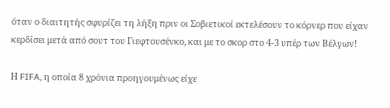όταν ο διαιτητής σφυρίζει τη λήξη πριν οι Σοβιετικοί εκτελέσουν το κόρνερ που είχαν κερδίσει μετά από σουτ του Γιεφτουσένκο, και με το σκορ στο 4-3 υπέρ των Βέλγων!

Η FIFA, η οποία 8 χρόνια προηγουμένως είχε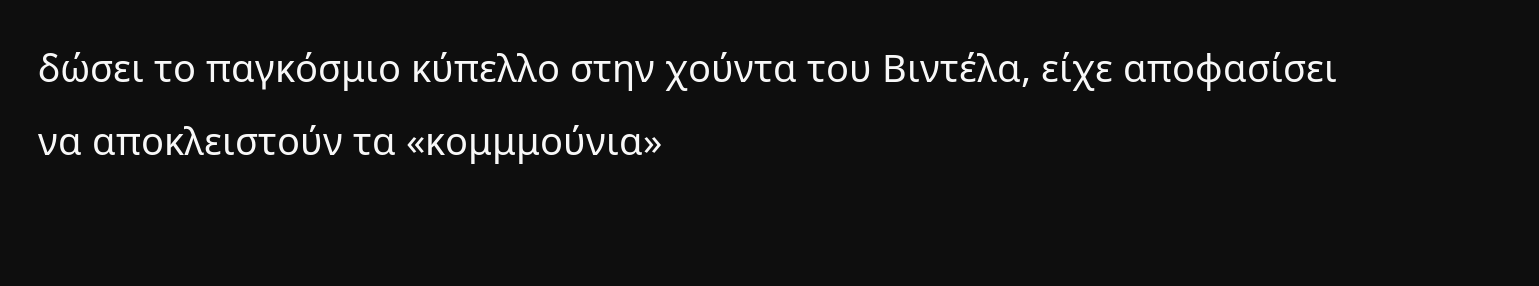δώσει το παγκόσμιο κύπελλο στην χούντα του Βιντέλα, είχε αποφασίσει να αποκλειστούν τα «κομμμούνια»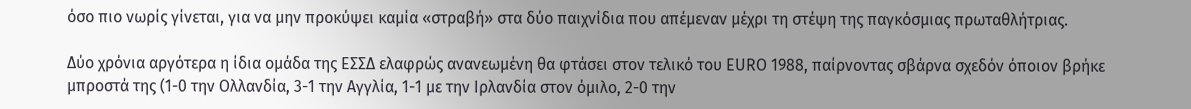όσο πιο νωρίς γίνεται, για να μην προκύψει καμία «στραβή» στα δύο παιχνίδια που απέμεναν μέχρι τη στέψη της παγκόσμιας πρωταθλήτριας.

Δύο χρόνια αργότερα η ίδια ομάδα της ΕΣΣΔ ελαφρώς ανανεωμένη θα φτάσει στον τελικό του EURO 1988, παίρνοντας σβάρνα σχεδόν όποιον βρήκε μπροστά της (1-0 την Ολλανδία, 3-1 την Αγγλία, 1-1 με την Ιρλανδία στον όμιλο, 2-0 την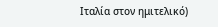Ιταλία στον ημιτελικό)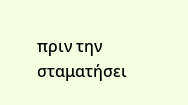πριν την σταματήσει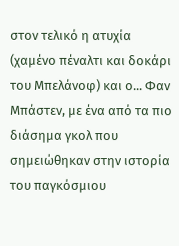στον τελικό η ατυχία (χαμένο πέναλτι και δοκάρι του Μπελάνοφ) και ο... Φαν Μπάστεν, με ένα από τα πιο διάσημα γκολ που σημειώθηκαν στην ιστορία του παγκόσμιου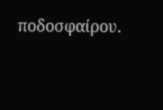ποδοσφαίρου.